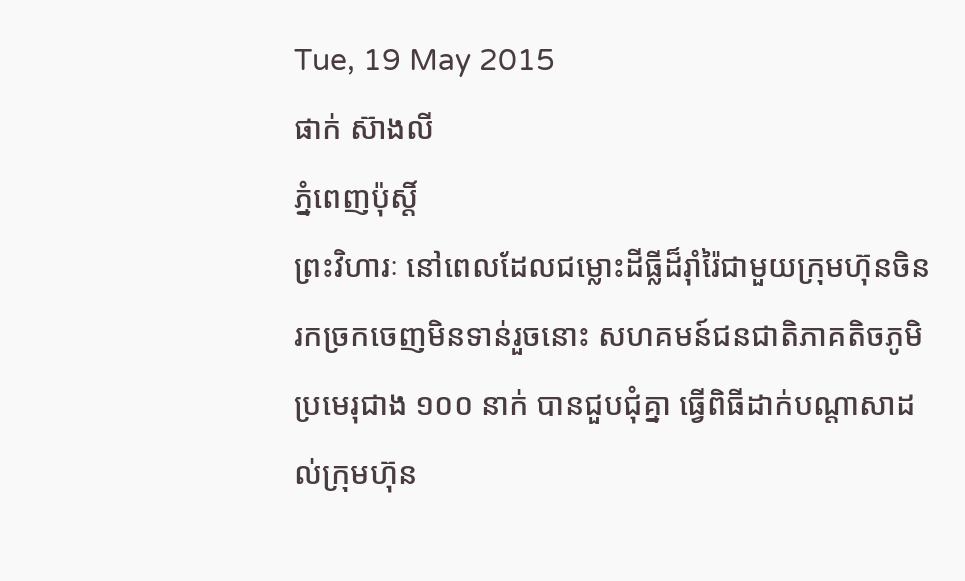Tue, 19 May 2015
ផាក់ ស៊ាងលី
ភ្នំពេញប៉ុស្តិ៍
ព្រះវិហារៈ នៅពេលដែលជម្លោះដីធ្លីដ៏រ៉ាំរ៉ៃជាមួយក្រុមហ៊ុនចិន រកច្រកចេញមិនទាន់រួចនោះ សហគមន៍ជនជាតិភាគតិចភូមិប្រមេរុជាង ១០០ នាក់ បានជួបជុំគ្នា ធ្វើពិធីដាក់បណ្តាសាដល់ក្រុមហ៊ុន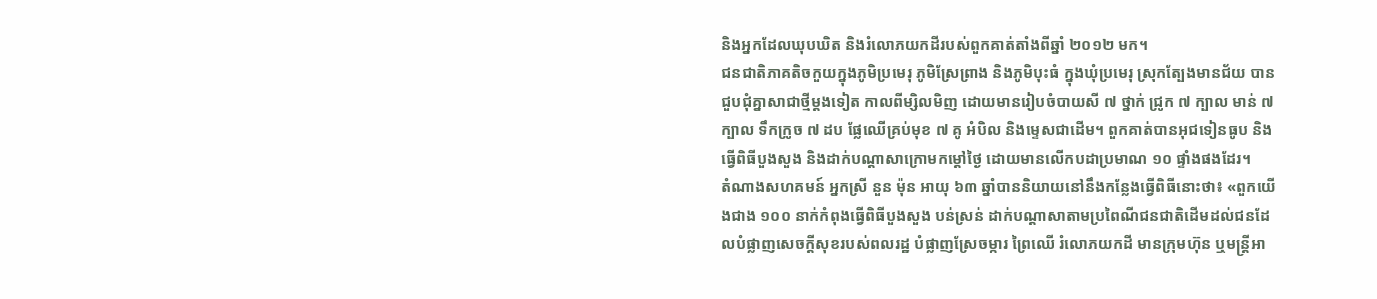និងអ្នកដែលឃុបឃិត និងរំលោភយកដីរបស់ពួកគាត់តាំងពីឆ្នាំ ២០១២ មក។
ជនជាតិភាគតិចកួយក្នុងភូមិប្រមេរុ ភូមិស្រែព្រាង និងភូមិបុះធំ ក្នុងឃុំប្រមេរុ ស្រុកត្បែងមានជ័យ បានជួបជុំគ្នាសាជាថ្មីម្តងទៀត កាលពីម្សិលមិញ ដោយមានរៀបចំបាយសី ៧ ថ្នាក់ ជ្រូក ៧ ក្បាល មាន់ ៧ ក្បាល ទឹកក្រូច ៧ ដប ផ្លែឈើគ្រប់មុខ ៧ គូ អំបិល និងម្ទេសជាដើម។ ពួកគាត់បានអុជទៀនធូប និងធ្វើពិធីបួងសួង និងដាក់បណ្តាសាក្រោមកម្ដៅថ្ងៃ ដោយមានលើកបដាប្រមាណ ១០ ផ្ទាំងផងដែរ។
តំណាងសហគមន៍ អ្នកស្រី នួន ម៉ុន អាយុ ៦៣ ឆ្នាំបាននិយាយនៅនឹងកន្លែងធ្វើពិធីនោះថា៖ «ពួកយើងជាង ១០០ នាក់កំពុងធ្វើពិធីបួងសួង បន់ស្រន់ ដាក់បណ្តាសាតាមប្រពៃណីជនជាតិដើមដល់ជនដែលបំផ្លាញសេចក្តីសុខរបស់ពលរដ្ឋ បំផ្លាញស្រែចម្ការ ព្រៃឈើ រំលោភយកដី មានក្រុមហ៊ុន ឬមន្ត្រីអា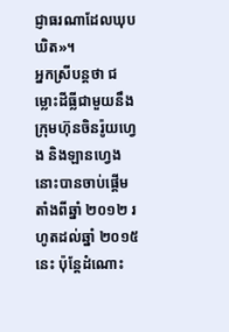ជ្ញាធរណាដែលឃុបឃិត»។
អ្នកស្រីបន្តថា ជម្លោះដីធ្លីជាមួយនឹងក្រុមហ៊ុនចិនរ៉ូយហ្វេង និងឡានហ្វេងនោះបានចាប់ផ្តើមតាំងពីឆ្នាំ ២០១២ រហូតដល់ឆ្នាំ ២០១៥ នេះ ប៉ុន្តែដំណោះ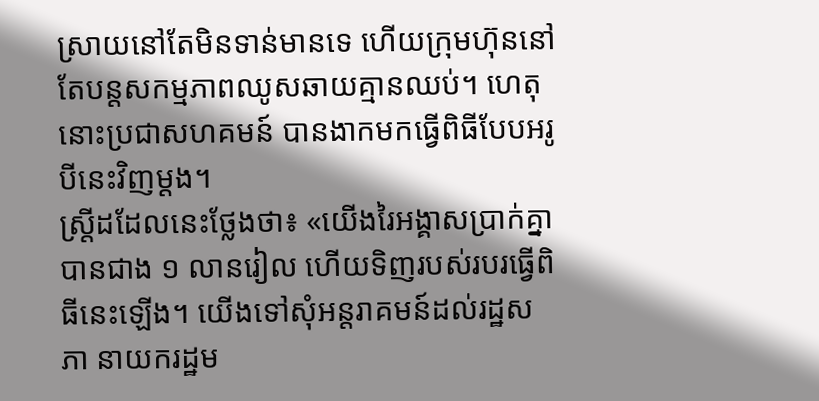ស្រាយនៅតែមិនទាន់មានទេ ហើយក្រុមហ៊ុននៅតែបន្តសកម្មភាពឈូសឆាយគ្មានឈប់។ ហេតុនោះប្រជាសហគមន៍ បានងាកមកធ្វើពិធីបែបអរូបីនេះវិញម្តង។
ស្ត្រីដដែលនេះថ្លែងថា៖ «យើងរៃអង្គាសប្រាក់គ្នាបានជាង ១ លានរៀល ហើយទិញរបស់របរធ្វើពិធីនេះឡើង។ យើងទៅសុំអន្តរាគមន៍ដល់រដ្ឋសភា នាយករដ្ឋម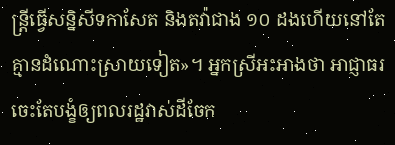ន្ត្រីធ្វើសន្និសីទកាសែត និងតវ៉ាជាង ១០ ដងហើយនៅតែគ្មានដំណោះស្រាយទៀត»។ អ្នកស្រីអះអាងថា អាជ្ញាធរចេះតែបង្ខំឲ្យពលរដ្ឋវាស់ដីចែក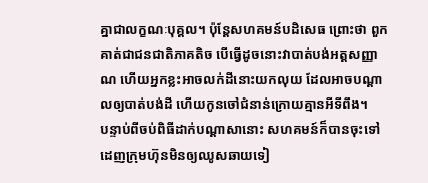គ្នាជាលក្ខណៈបុគ្គល។ ប៉ុន្តែសហគមន៍បដិសេធ ព្រោះថា ពួកគាត់ជាជនជាតិភាគតិច បើធ្វើដូចនោះវាបាត់បង់អត្តសញ្ញាណ ហើយអ្នកខ្លះអាចលក់ដីនោះយកលុយ ដែលអាចបណ្តាលឲ្យបាត់បង់ដី ហើយកូនចៅជំនាន់ក្រោយគ្មានអីទីពឹង។
បន្ទាប់ពីចប់ពិធីដាក់បណ្តាសានោះ សហគមន៍ក៏បានចុះទៅដេញក្រុមហ៊ុនមិនឲ្យឈូសឆាយទៀ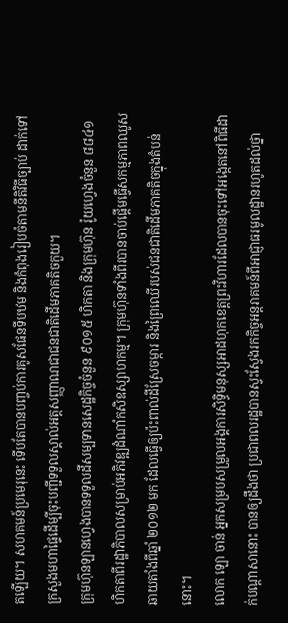តឡើយ។ សហគមន៍ប្រមេរុនេះ ទើបតែបានបញ្ចប់ការគូសផែនទីបឋម និងកំពុងរៀបចំតាមនីតិវិធីច្បាប់ ដាក់ទៅក្រសួងមហាផ្ទៃដើម្បីចុះបញ្ជីទទួលស្គាល់អត្តសញ្ញាណជាជនជាតិដើមភាគតិចកួយ។
ក្រុមហ៊ុនឡានហ្វេងបានទទួលដីសម្បទានសេដ្ឋកិច្ចចំនួន ៩០១៥ ហិកតា និងក្រុមហ៊ុន រ៉ូយហ្វេងចំនួន ៨៨៤១ ហិកតាពីរដ្ឋាភិបាលសម្រាប់អភិវឌ្ឍដំណាំកសិឧស្សាហកម្ម។ ក្រុមហ៊ុនទាំងពីរបានចាប់ផ្តើមធ្វើសកម្មភាពឈូសឆាយតាំងពីឆ្នាំ ២០១២ មក ដែលធ្វើឲ្យប៉ះពាល់ដីស្រែចម្ការ និងព្រៃឈើរបស់ជនជាតិដើមភាគតិចក្នុងតំបន់នោះ។
លោក ឡោ ចាន់ អ្នកសម្របសម្រួលអង្គការសិទ្ធិមនុស្សអាដហុកខេត្តព្រះវិហារដែលបានចុះទៅអង្កេតនៅពិធីដាក់បណ្តាសានោះ បានឲ្យដឹងថា ប្រជាពលរដ្ឋបានស្វះស្វែងរកកិច្ចអន្តរាគមន៍ពីអាជ្ញាធរមូលដ្ឋានរហូតដល់ថ្នា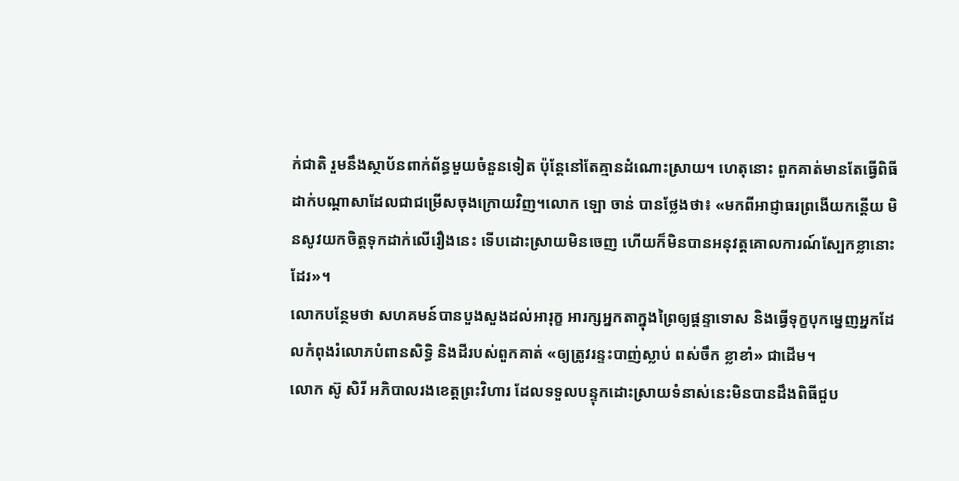ក់ជាតិ រួមនឹងស្ថាប័នពាក់ព័ន្ធមួយចំនួនទៀត ប៉ុន្តែនៅតែគ្មានដំណោះស្រាយ។ ហេតុនោះ ពួកគាត់មានតែធ្វើពិធីដាក់បណ្តាសាដែលជាជម្រើសចុងក្រោយវិញ។លោក ឡោ ចាន់ បានថ្លែងថា៖ «មកពីអាជ្ញាធរព្រងើយកន្តើយ មិនសូវយកចិត្តទុកដាក់លើរឿងនេះ ទើបដោះស្រាយមិនចេញ ហើយក៏មិនបានអនុវត្តគោលការណ៍ស្បែកខ្លានោះដែរ»។
លោកបន្ថែមថា សហគមន៍បានបួងសួងដល់អារុក្ខ អារក្សអ្នកតាក្នុងព្រៃឲ្យផ្តន្ទាទោស និងធ្វើទុក្ខបុកម្នេញអ្នកដែលកំពុងរំលោភបំពានសិទ្ធិ និងដីរបស់ពួកគាត់ «ឲ្យត្រូវរន្ទះបាញ់ស្លាប់ ពស់ចឹក ខ្លាខាំ» ជាដើម។
លោក ស៊ូ សិរី អភិបាលរងខេត្តព្រះវិហារ ដែលទទួលបន្ទុកដោះស្រាយទំនាស់នេះមិនបានដឹងពិធីជួប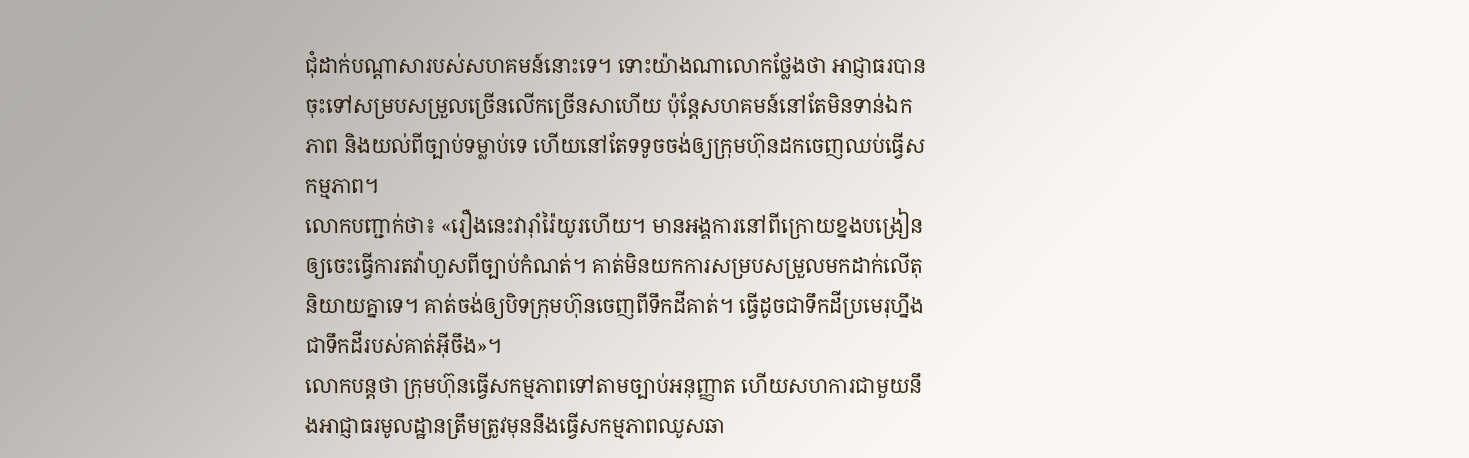ជុំដាក់បណ្តាសារបស់សហគមន៍នោះទេ។ ទោះយ៉ាងណាលោកថ្លែងថា អាជ្ញាធរបានចុះទៅសម្របសម្រួលច្រើនលើកច្រើនសាហើយ ប៉ុន្តែសហគមន៍នៅតែមិនទាន់ឯកភាព និងយល់ពីច្បាប់ទម្លាប់ទេ ហើយនៅតែទទូចចង់ឲ្យក្រុមហ៊ុនដកចេញឈប់ធ្វើសកម្មភាព។
លោកបញ្ជាក់ថា៖ «រឿងនេះវារ៉ាំរ៉ៃយូរហើយ។ មានអង្គការនៅពីក្រោយខ្នងបង្រៀនឲ្យចេះធ្វើការតវ៉ាហួសពីច្បាប់កំណត់។ គាត់មិនយកការសម្របសម្រួលមកដាក់លើតុនិយាយគ្នាទេ។ គាត់ចង់ឲ្យបិទក្រុមហ៊ុនចេញពីទឹកដីគាត់។ ធ្វើដូចជាទឹកដីប្រមេរុហ្នឹងជាទឹកដីរបស់គាត់អ៊ីចឹង»។
លោកបន្តថា ក្រុមហ៊ុនធ្វើសកម្មភាពទៅតាមច្បាប់អនុញ្ញាត ហើយសហការជាមួយនឹងអាជ្ញាធរមូលដ្ឋានត្រឹមត្រូវមុននឹងធ្វើសកម្មភាពឈូសឆា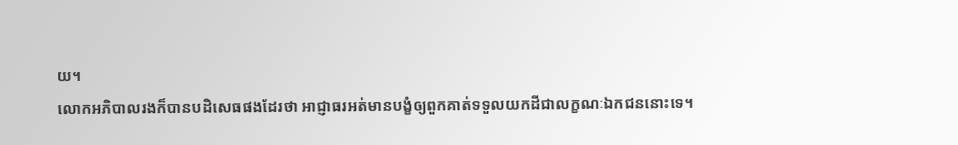យ។
លោកអភិបាលរងក៏បានបដិសេធផងដែរថា អាជ្ញាធរអត់មានបង្ខំឲ្យពួកគាត់ទទួលយកដីជាលក្ខណៈឯកជននោះទេ។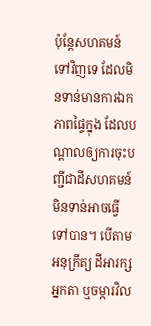ប៉ុន្តែសហគមន៍ទៅវិញទេ ដែលមិនទាន់មានការឯកភាពផ្ទៃក្នុង ដែលបណ្តាលឲ្យការចុះបញ្ជីជាដីសហគមន៍ មិនទាន់អាចធ្វើទៅបាន។ បើតាមអនុក្រឹត្យ ដីអារក្សអ្នកតា ឬចម្ការវិល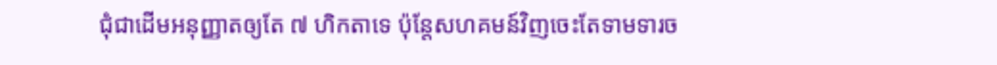ជុំជាដើមអនុញ្ញាតឲ្យតែ ៧ ហិកតាទេ ប៉ុន្តែសហគមន៍វិញចេះតែទាមទារច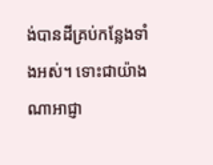ង់បានដីគ្រប់កន្លែងទាំងអស់។ ទោះជាយ៉ាងណាអាជ្ញា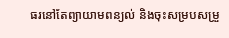ធរនៅតែព្យាយាមពន្យល់ និងចុះសម្របសម្រួ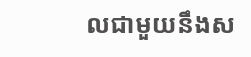លជាមួយនឹងស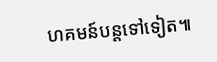ហគមន៍បន្តទៅទៀត៕